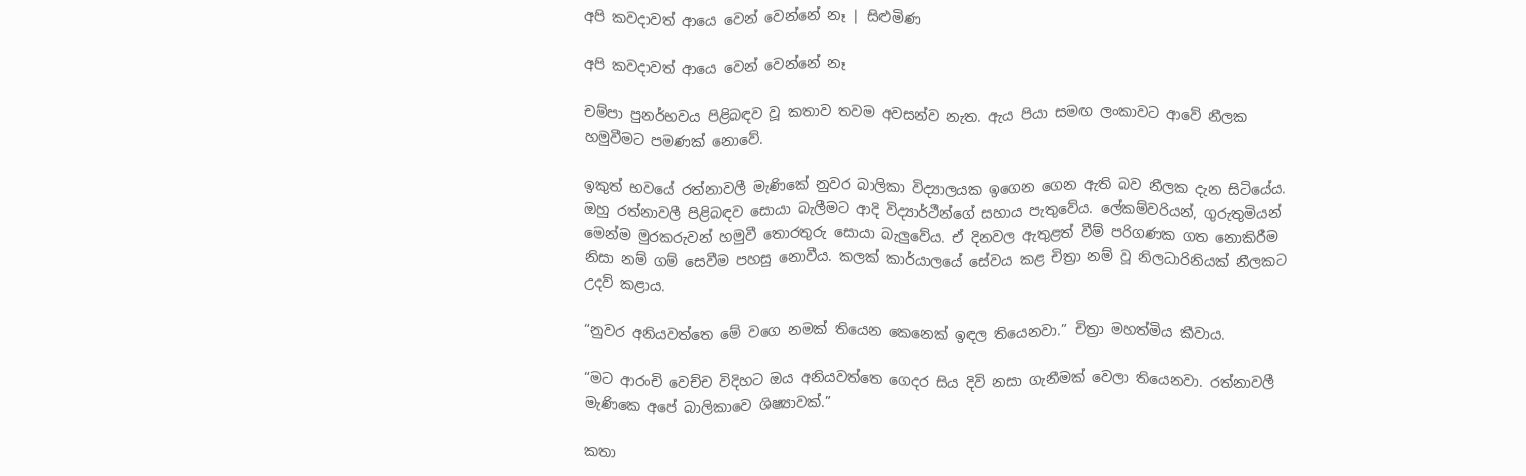අපි කවදාවත් ආ‍යෙ වෙන් වෙන්නේ නෑ | සිළුමිණ

අපි කවදාවත් ආ‍යෙ වෙන් වෙන්නේ නෑ

චම්පා පුනර්භවය පිළිබඳව වූ කතාව තවම අවසන්ව නැත. ඇය පියා සමඟ ලංකාවට ආවේ නීලක හමුවීමට පමණක් නොවේ.

ඉකුත් භවයේ රත්නාවලී මැණිකේ නුවර බාලිකා විද්‍යාලයක ‍ඉගෙන ගෙන ඇති බව නීලක දැන සිටියේය. ඔහු රත්නාවලී පිළිබඳව සොයා බැලීමට ආදි විද්‍යාර්ථීන්ගේ සහාය පැතුවේය. ලේකම්වරියන්, ගුරුතුමියන් මෙන්ම මුරකරුවන් හමුවී තොරතුරු සොයා බැලුවේය. ඒ දිනවල ඇතුළත් වීම් පරිගණක ගත නොකිරීම නිසා නම් ගම් සෙවීම පහසු නොවීය. කලක් කාර්යාලයේ සේවය කළ චිත්‍රා නම් වූ නිලධාරිනියක් නීලකට උදව් කළාය.

“නුවර අනියවත්තෙ මේ වගෙ නමක් තියෙන කෙනෙක් ඉඳල තියෙනවා.” චිත්‍රා මහත්මිය කීවාය.

“මට ආරංචි වෙච්ච විදිහට ඔය අනියවත්තෙ ගෙදර සිය දිවි නසා ගැනීමක් වෙලා තියෙනවා. රත්නාවලී මැණිකෙ අපේ බාලිකාවෙ ශිෂ්‍යාවක්.”

කතා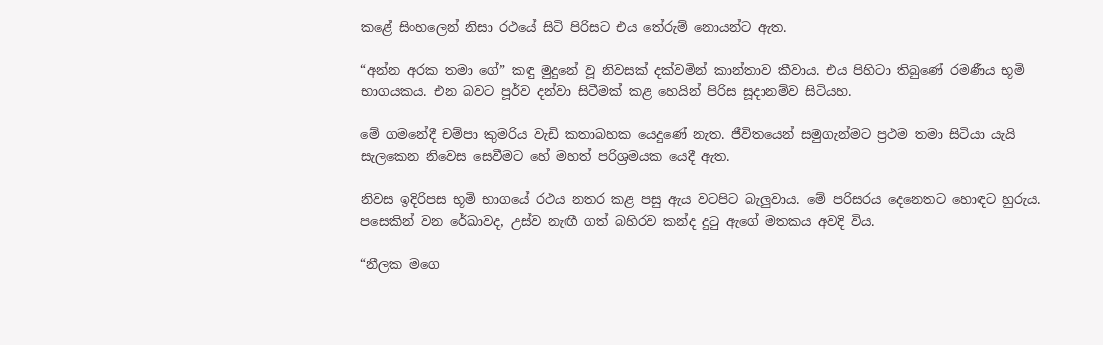කළේ සිංහලෙන් නිසා රථයේ සිටි පිරිසට එය තේරුම් නොයන්ට ඇත.

“අන්න අරක තමා ගේ” කඳු මුදුනේ වූ නිවසක් දක්වමින් කාන්තාව කීවාය. එය පිහිටා තිබුණේ රමණීය භූමි භාගයකය. එන බවට පූර්ව දන්වා සිටීමක් කළ හෙයින් පිරිස සූදානම්ව සිටියහ.

මේ ගමනේදී චම්පා කුමරිය වැඩි කතාබහක යෙදුණේ නැත. ජීවිතයෙන් සමුගැන්මට ප්‍රථම තමා සිටියා යැයි සැලකෙන නිවෙස සෙවීමට හේ මහත් පරිශ්‍රමයක යෙදී ඇත.

නිවස ඉදිරිපස භූමි භාගයේ රථය නතර කළ පසු ඇය වටපිට බැලුවාය. මේ පරිසරය දෙනෙතට හොඳට හුරුය. පසෙකින් වන රේඛාවද, උස්ව නැඟී ගත් බහිරව කන්ද දුටු ඇගේ මතකය අවදි විය.

“නීලක මගෙ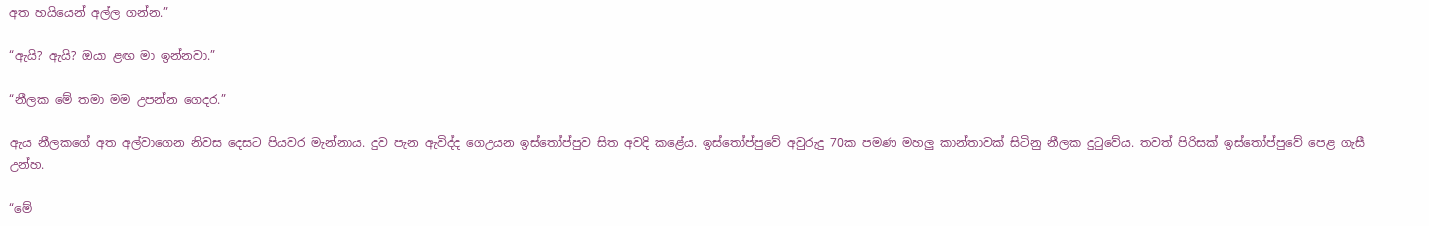අත හයියෙන් අල්ල ගන්න.”

“ඇයි? ඇයි? ඔයා ළඟ මා ඉන්නවා.”

“නීලක මේ තමා මම උපන්න ගෙදර.”

ඇය නීලකගේ අත අල්වාගෙන නිවස දෙසට පියවර මැන්නාය. දුව පැන ඇවිද්ද ගෙඋයන ඉස්තෝප්පුව සිත අවදි කළේය. ඉස්තෝප්පුවේ අවුරුදු 70ක පමණ මහලු කාන්තාවක් සිටිනු නීලක දුටුවේය. තවත් පිරිසක් ඉස්තෝප්පුවේ පෙළ ගැසී උන්හ.

“මේ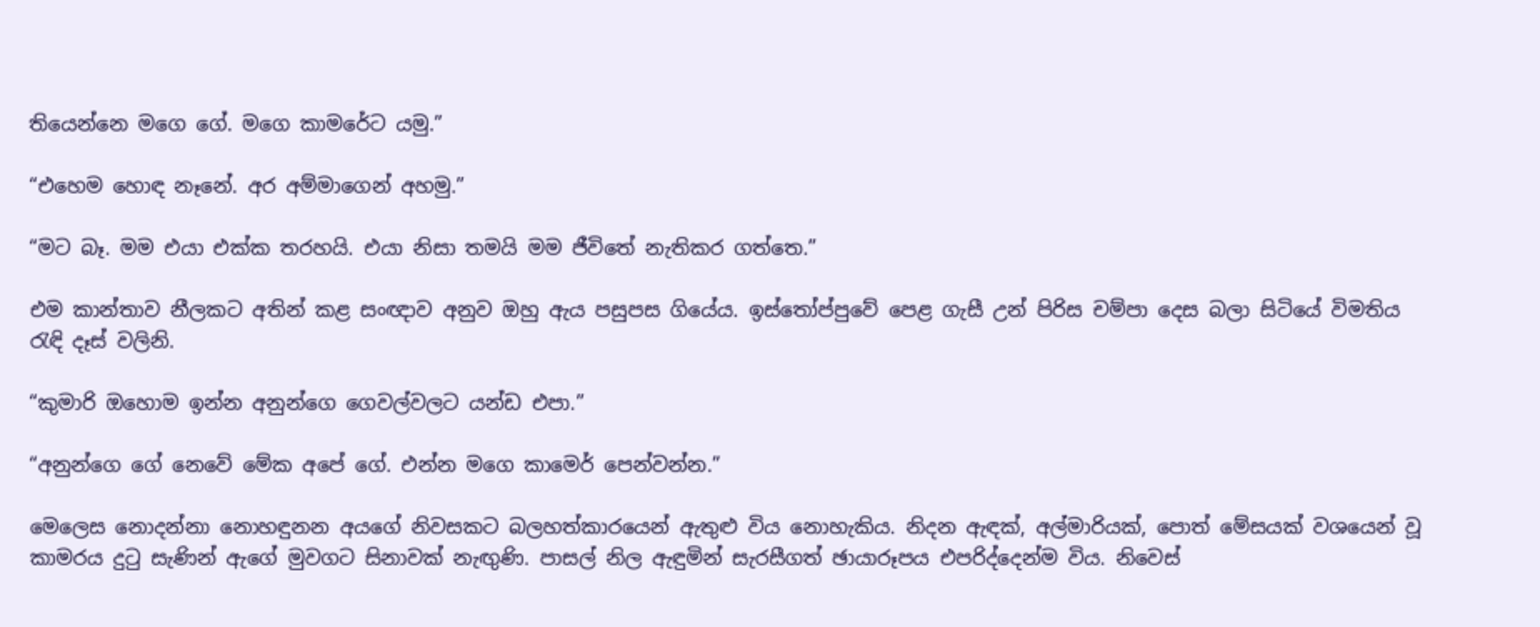තියෙන්නෙ මගෙ ගේ. මගෙ කාමරේට යමු.”

“එහෙම හොඳ නෑනේ. අර අම්මාගෙන් අහමු.”

“මට බෑ. මම එයා එක්ක තරහයි. එයා නිසා තමයි මම ජීවිතේ නැතිකර ගත්තෙ.”

එම කාන්තාව නීලකට අතින් කළ සංඥාව අනුව ඔහු ඇය පසුපස ගියේය. ඉස්තෝප්පුවේ පෙළ ගැසී උන් පිරිස චම්පා දෙස බලා සිටියේ විමතිය රැඳි දෑස් වලිනි.

“කුමාරි ඔහොම ඉන්න අනුන්ගෙ ගෙවල්වලට යන්ඩ එපා.”

“අනුන්ගෙ ගේ නෙවේ මේක අපේ ගේ. එන්න මගෙ කාම‍ෙර් පෙන්වන්න.”

මෙලෙස නොදන්නා නොහඳුනන අයගේ නිවසකට බලහත්කාරයෙන් ඇතුළු විය නොහැකිය. නිදන ඇඳක්, අල්මාරියක්, පොත් මේසයක් වශයෙන් වූ කාමරය දුටු සැණින් ඇගේ මුවගට සිනාවක් නැඟුණි. පාසල් නිල ඇඳුමින් සැරසීගත් ඡායාරූපය එපරිද්දෙන්ම විය. නිවෙස්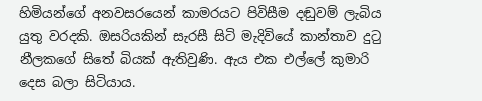හිමියන්ගේ අනවසරයෙන් කාමරයට පිවිසීම දඬුවම් ලැබිය යුතු වරදකි. ඔසරියකින් සැරසී සිටි මැදිවියේ කාන්තාව දුට‍ු නීලකගේ සිතේ බියක් ඇතිවුණි. ඇය එක එල්ලේ කුමාරි දෙස බලා සිටියාය.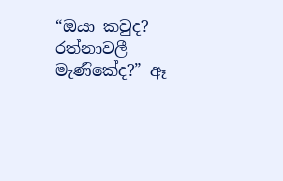“ඔයා කවුද? රත්නාවලී මැණ‍ිකේද?” ඈ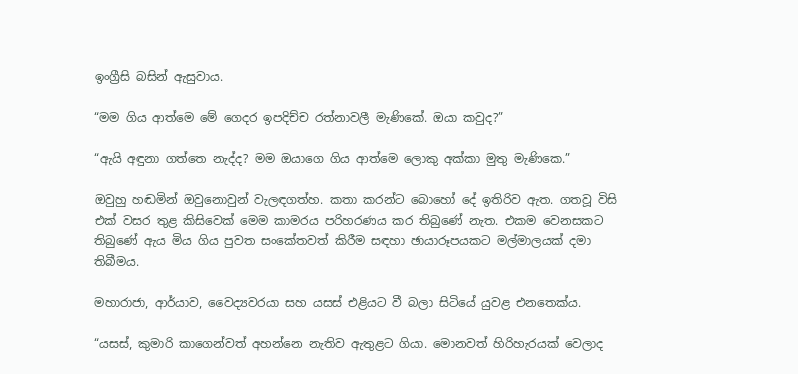ඉංග්‍රීසි බසින් ඇසුවාය.

“මම ගිය ආත්මෙ මේ ගෙදර ඉපදිච්ච රත්නාවලී මැණිකේ. ඔයා කවුද?”

“ඇයි අඳුනා ගත්තෙ නැද්ද? මම ඔයාගෙ ගිය ආත්මෙ ලොකු අක්කා මුතු මැණිකෙ.”

ඔවුහු හඬමින් ඔවුනොවුන් වැලඳගත්හ. කතා කරන්ට බොහෝ දේ ඉතිරිව ඇත. ගතවූ විසි එක් වසර තුළ කිසිවෙක් මෙම කාමරය පරිහරණය කර තිබුණේ නැත. එකම වෙනසකට තිබුණේ ඇය මිය ගිය පුවත සංකේතවත් කිරීම සඳහා ඡායාරූපයකට මල්මාලයක් දමා තිබීමය.

මහාරාජා, ආර්යාව, වෛද්‍යවරයා සහ යසස් එළියට වී බලා සිටියේ යුවළ එනතෙක්ය.

“යසස්, කුමාරි කාගෙන්වත් අහන්නෙ නැතිව ඇතුළට ගියා. මොනවත් හිරිහැරයක් වෙලාද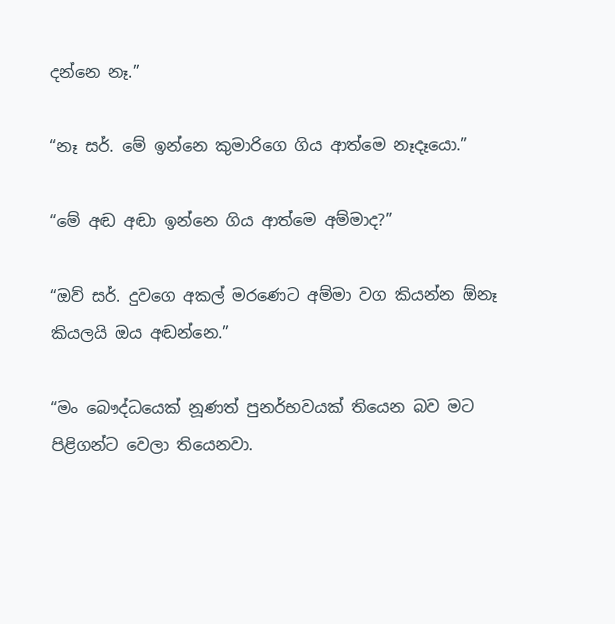දන්නෙ නෑ.”

“නෑ සර්. මේ ඉන්නෙ කුමාරිගෙ ගිය ආත්මෙ නෑදෑයො.”

“මේ අඬ අඬා ඉන්නෙ ගිය ආත්මෙ අම්මාද?”

“ඔව් සර්. දුවගෙ අකල් මරණෙට අම්මා වග කියන්න ඕනෑ කියලයි ඔය අඬන්නෙ.”

“මං බෞද්ධයෙක් නූණත් පුනර්භවයක් තියෙන බව මට පිළිගන්ට වෙලා තියෙනවා.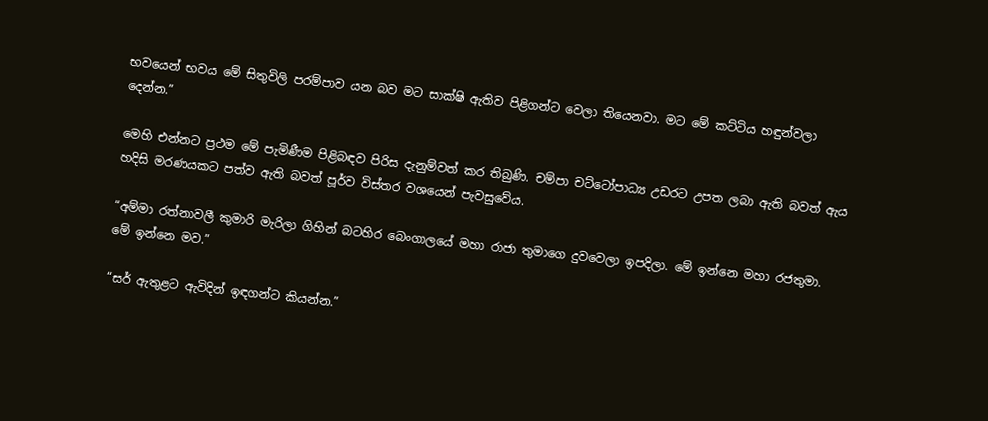භවයෙන් භවය මේ සිතුවිලි පරම්පාව යන බව මට සාක්ෂි ඇතිව පිළිගන්ට වෙලා තියෙනවා. මට මේ කට්ටිය හඳුන්වලා දෙන්න.”

මෙහි එන්නට ප්‍රථම මේ පැමිණීම පිළිබඳව පිරිස දැනුම්වත් කර තිබුණි. චම්පා චට්ටෝපාධ්‍ය උඩරට උපත ලබා ඇති බවත් ඇය හදිසි මරණයකට පත්ව ඇති බවත් පූර්ව විස්තර වශයෙන් පැවසුවේය.

“අම්මා රත්නාවලී කුමාරි මැරිලා ගිහින් බටහිර බෙංගාලයේ මහා රාජා තුමාගෙ දුවවෙලා ඉපදිලා. මේ ඉන්නෙ මහා රජතුමා. මේ ඉන්නෙ මව.”

“සර් ඇතුළට ඇවිදින් ඉඳගන්ට කියන්න.”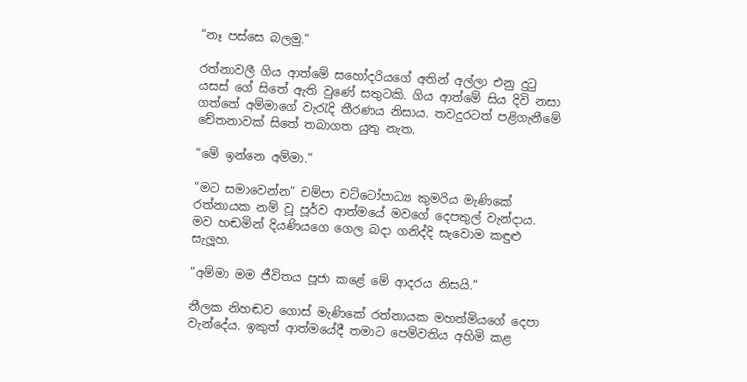“නෑ පස්සෙ බලමු.”

රත්නාවලී ගිය ආත්මේ සහෝදරියගේ අතින් අල්ලා එනු දුටු යසස් ගේ සිතේ ඇති වුණේ සතුටකි. ගිය ආත්මේ සිය දිවි නසා ගත්තේ අම්මාගේ වැරැදි තීරණය නිසාය. තවදුරටත් පළිගැනීමේ චේතනාවක් සිතේ තබාගත යුතු නැත.

“මේ ඉන්නෙ අම්මා.”

“මට සමාවෙන්න” චම්පා චට්ටෝපාධ්‍ය කුමරිය මැණිකේ රත්නායක නම් වූ පූර්ව ආත්මයේ මවගේ දෙපතුල් වැන්දාය. මව හඬමින් දියණියගෙ ගෙල බදා ගනිද්දි සැවොම කඳුළු සැලූහ.

“අම්මා මම ජීවිතය පූජා කළේ මේ ආදරය නිසයි.”

නීලක නිහඬව ගොස් මැණිකේ රත්නායක මහත්මියගේ දෙපා වැන්දේය. ඉකුත් ආත්මයේදී තමාට පෙම්වතිය අහිමි කළ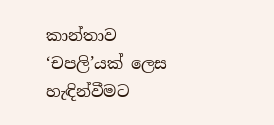කාන්තාව ‘චපලි’යක් ලෙස හැඳින්වීමට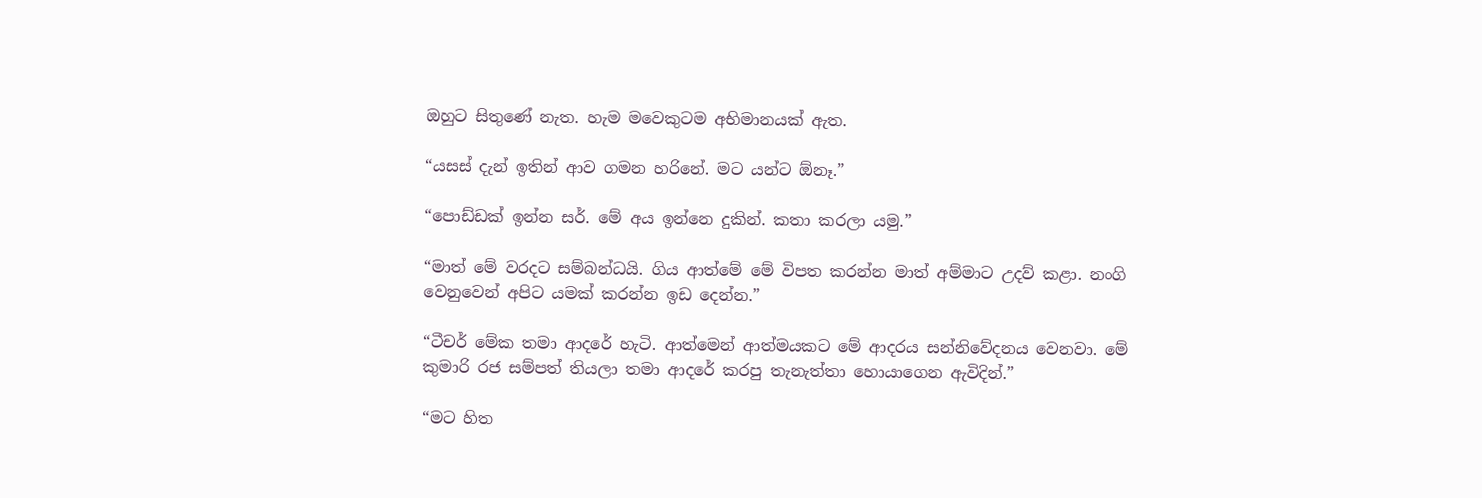ඔහුට සිතුණේ නැත. හැම මවෙකුටම අභිමානයක් ඇත.

“යසස් දැන් ඉතින් ආව ගමන හරිනේ. මට යන්ට ඕනෑ.”

“පොඩ්ඩක් ඉන්න සර්. මේ අය ඉන්නෙ දුකින්. කතා කරලා යමු.”

“මාත් මේ වරදට සම්බන්ධයි. ගිය ආත්මේ මේ විපත කරන්න මාත් අම්මාට උදව් කළා. නංගි වෙනුවෙන් අපිට යමක් කරන්න ඉඩ දෙන්න.”

“ටීචර් මේක තමා ආදරේ හැටි. ආත්මෙන් ආත්මයකට මේ ආදරය සන්නිවේදනය වෙනවා. මේ කුමාරි රජ සම්පත් තියලා තමා ආදරේ කරපු තැනැත්තා හොයාගෙන ඇවිදින්.”

“මට හිත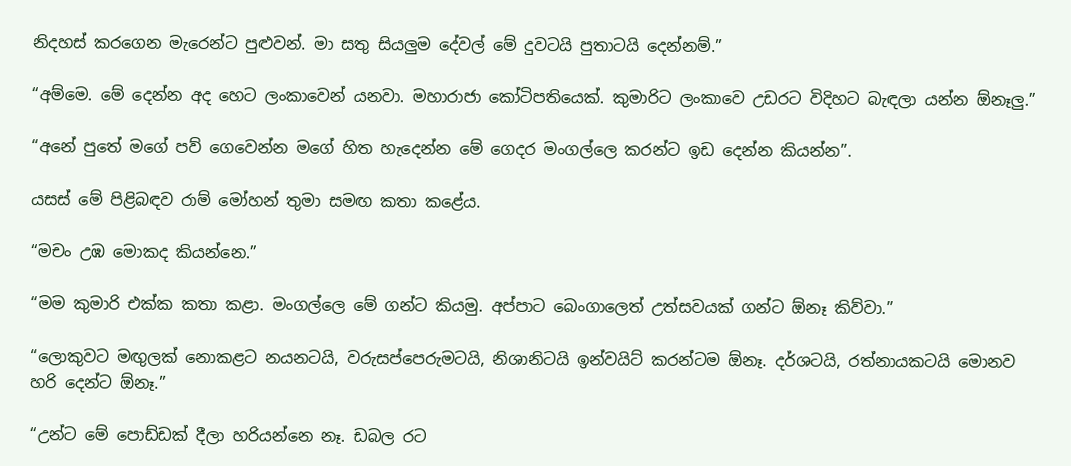නිදහස් කරගෙන මැරෙන්ට පුළුවන්. මා සතු සියලුම දේවල් මේ දුවටයි පුතාටයි දෙන්නම්.”

“අම්මෙ. මේ දෙන්න අද හෙට ලංකාවෙන් යනවා. මහාරාජා කෝටිපතියෙක්. කුමාරිට ලංකාවෙ උඩරට විදිහට බැඳලා යන්න ඕනෑලු.”

“අනේ පුතේ මගේ පව් ගෙවෙන්න මගේ හිත හැදෙන්න මේ ගෙදර මංගල්ලෙ කරන්ට ඉඩ දෙන්න කියන්න”.

යසස් මේ පිළිබඳව රාම් මෝහන් තුමා සමඟ කතා කළේය.

“මචං උඹ මොකද කියන්නෙ.”

“මම කුමාරි එක්ක කතා කළා. මංගල්ලෙ මේ ගන්ට කියමු. අප්පාට බෙංගාලෙත් උත්සවයක් ගන්ට ඕනෑ කිව්වා.”

“ලොකුවට මඟුලක් නොකළට නයනටයි, වරුසප්පෙරුමටයි, නිශානිටයි ඉන්වයිට් කරන්ටම ඕනෑ. දර්ශටයි, රත්නායකටයි මොනව හරි දෙන්ට ඕනෑ.”

“උන්ට මේ පොඩ්ඩක් දීලා හරියන්නෙ නෑ. ඩබල රට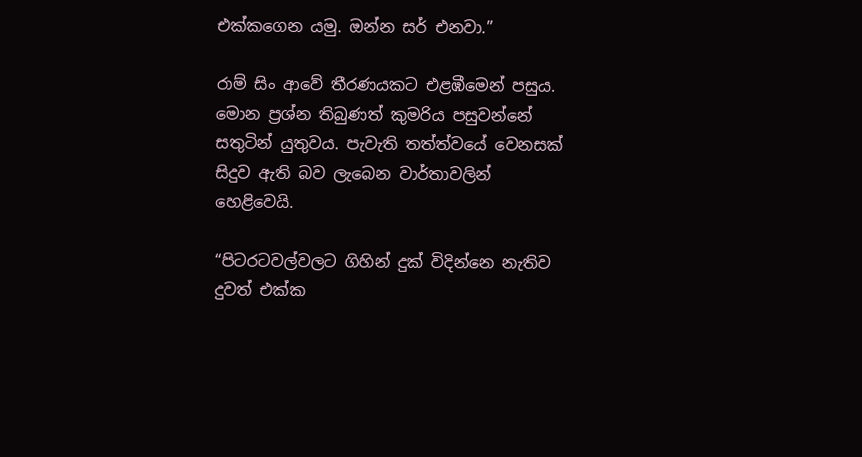එක්කගෙන යමු. ඔන්න සර් එනවා.”

රාම් සිං ආවේ තීරණයකට එළඹීමෙන් පසුය. මොන ප්‍රශ්න තිබුණත් කුමරිය පසුවන්නේ සතුටින් යුතුවය. පැවැති තත්ත්වයේ වෙනසක් සිදුව ඇති බව ලැබෙන වාර්තාවලින් හෙළිවෙයි.

“පිටරටවල්වලට ගිහින් දුක් විදින්නෙ නැතිව දුවත් එක්ක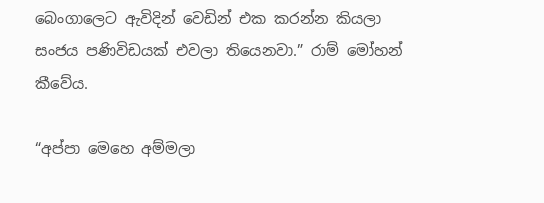බෙංගාලෙට ඇවිදින් වෙඩින් එක කරන්න කියලා සංජය පණිවිඩයක් එවලා තියෙනවා.” රාම් මෝහන් කීවේය.

“අප්පා මෙහෙ අම්මලා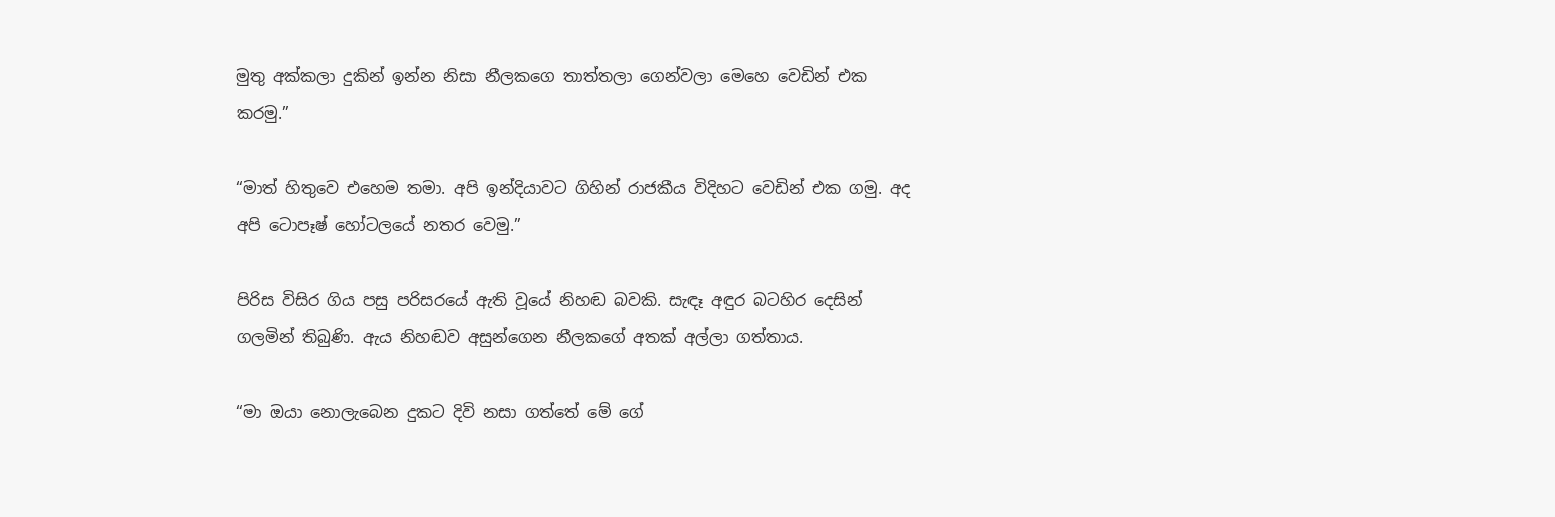මුතු අක්කලා දුකින් ඉන්න නිසා නීලකගෙ තාත්තලා ගෙන්වලා මෙහෙ වෙඩින් එක කරමු.”

“මාත් හිතුවෙ එහෙම තමා. අපි ඉන්දියාවට ගිහින් රාජකීය විදිහට වෙඩින් එක ගමු. අද අපි ටොපෑෂ් හෝටලයේ නතර වෙමු.”

පිරිස විසිර ගිය පසු පරිසරයේ ඇති වූයේ නිහඬ බවකි. සැඳෑ අඳුර බටහිර දෙසින් ගලමින් තිබුණි. ඇය නිහඬව අසුන්ගෙන නීලකගේ අතක් අල්ලා ගත්තාය.

“මා ඔයා නොලැබෙන දුකට දිවි නසා ගත්තේ මේ ගේ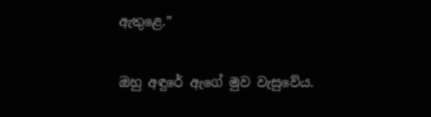ඇතුළෙ.”

ඔහු අඳුරේ ඇගේ මුව වැසුවේය.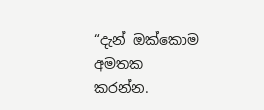“දැන් ඔක්කොම අමතක කරන්න.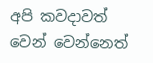අපි කවදාවත් වෙන් වෙන්නෙත්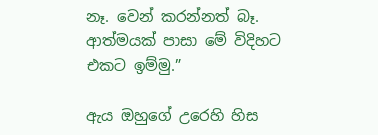නෑ. වෙන් කරන්නත් බෑ. ආත්මයක් පාසා මේ විදිහට එකට ඉම්මු.”

ඇය ඔහුගේ උරෙහි හිස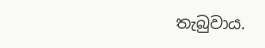තැබුවාය.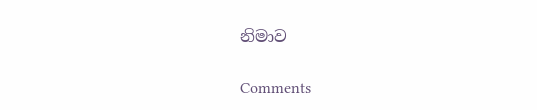නිමාව

Comments